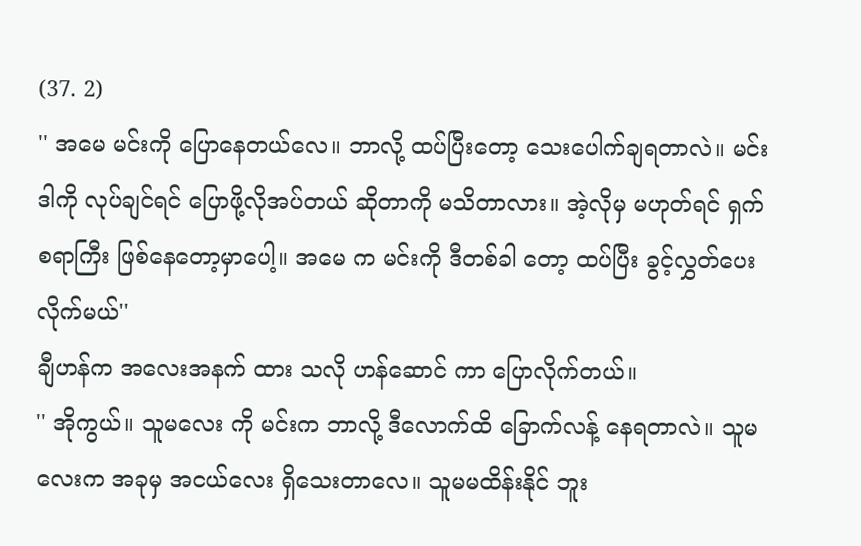(37. 2)
'' အမေ မင်းကို ပြောနေတယ်လေ။ ဘာလို့ ထပ်ပြီးတော့ သေးပေါက်ချရတာလဲ။ မင်းဒါကို လုပ်ချင်ရင် ပြောဖို့လိုအပ်တယ် ဆိုတာကို မသိတာလား။ အဲ့လိုမှ မဟုတ်ရင် ရှက်စရာကြီး ဖြစ်နေတော့မှာပေါ့။ အမေ က မင်းကို ဒီတစ်ခါ တော့ ထပ်ပြီး ခွင့်လွှတ်ပေးလိုက်မယ်''
ချီဟန်က အလေးအနက် ထား သလို ဟန်ဆောင် ကာ ပြောလိုက်တယ်။
'' အိုကွယ်။ သူမလေး ကို မင်းက ဘာလို့ ဒီလောက်ထိ ခြောက်လန့် နေရတာလဲ။ သူမလေးက အခုမှ အငယ်လေး ရှိသေးတာလေ။ သူမမထိန်းနိုင် ဘူး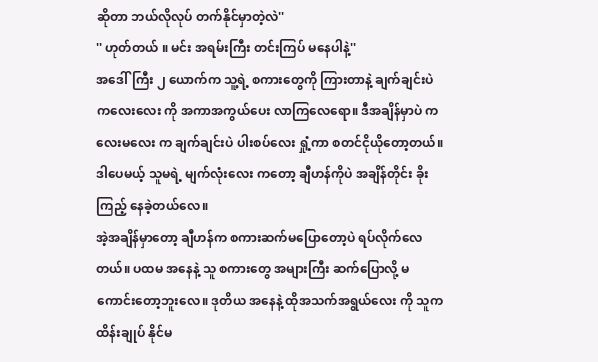ဆိုတာ ဘယ်လိုလုပ် တက်နိုင်မှာတဲ့လဲ''
'' ဟုတ်တယ် ။ မင်း အရမ်းကြီး တင်းကြပ် မနေပါနဲ့''
အဒေါ်ကြီး ၂ ယောက်က သူ့ရဲ့ စကားတွေကို ကြားတာနဲ့ ချက်ချင်းပဲ ကလေးလေး ကို အကာအကွယ်ပေး လာကြလေရော။ ဒီအချိန်မှာပဲ ကလေးမလေး က ချက်ချင်းပဲ ပါးစပ်လေး ရှုံ့ကာ စတင်ငိုယိုတော့တယ်။ ဒါပေမယ့် သူမရဲ့ မျက်လုံးလေး ကတော့ ချီဟန်ကိုပဲ အချိန်တိုင်း ခိုးကြည့် နေခဲ့တယ်လေ။
အဲ့အချိန်မှာတော့ ချီဟန်က စကားဆက်မပြောတော့ပဲ ရပ်လိုက်လေတယ်။ ပထမ အနေနဲ့ သူ စကားတွေ အများကြီး ဆက်ပြောလို့ မကောင်းတော့ဘူးလေ။ ဒုတိယ အနေနဲ့ ထိုအသက်အရွယ်လေး ကို သူက ထိန်းချုပ် နိုင်မ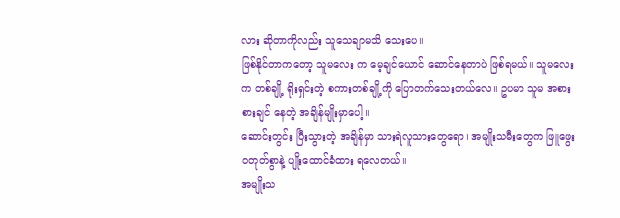လား ဆိုတာကိုလည်း သူသေချာမသိ သေးပေ။
ဖြစ်နိုင်တာကတော့ သူမလေး က မေ့ချင်ယောင် ဆောင်နေတာပဲ ဖြစ်ရမယ်။ သူမလေးက တစ်ချို့ ရိုးရှင်းတဲ့ စကားတစ်ချို့ကို ပြောတက်သေးတယ်လေ။ ဥပမာ သူမ အစားစားချင် နေတဲ့ အချိန်မျိုးမှာပေါ့။
ဆောင်းတွင်း ပြီးသွားတဲ့ အချိန်မှာ သားရဲလူသားတွေရော၊ အမျိုးသမီးတွေက ဖြူဖွေး ဝတုတ်စွာနဲ့ ပျိုးထောင်ခံထား ရလေတယ်။
အမျိုးသ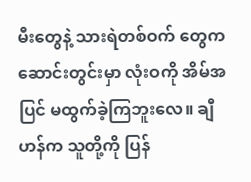မီးတွေနဲ့ သားရဲတစ်ဝက် တွေက ဆောင်းတွင်းမှာ လုံးဝကို အိမ်အပြင် မထွက်ခဲ့ကြဘူးလေ။ ချီဟန်က သူတို့ကို ပြန်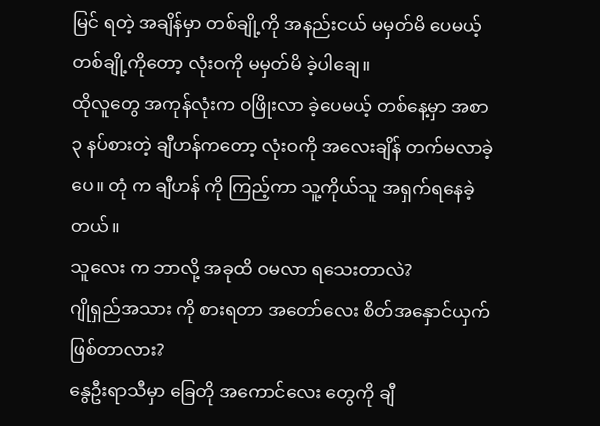မြင် ရတဲ့ အချိန်မှာ တစ်ချို့ကို အနည်းငယ် မမှတ်မိ ပေမယ့် တစ်ချို့ကိုတော့ လုံးဝကို မမှတ်မိ ခဲ့ပါချေ။
ထိုလူတွေ အကုန်လုံးက ဝဖြိုးလာ ခဲ့ပေမယ့် တစ်နေ့မှာ အစာ ၃ နပ်စားတဲ့ ချီဟန်ကတော့ လုံးဝကို အလေးချိန် တက်မလာခဲ့ပေ။ တုံ က ချီဟန် ကို ကြည့်ကာ သူ့ကိုယ်သူ အရှက်ရနေခဲ့တယ်။
သူလေး က ဘာလို့ အခုထိ ဝမလာ ရသေးတာလဲ?
ဂျိုရှည်အသား ကို စားရတာ အတော်လေး စိတ်အနှောင်ယှက် ဖြစ်တာလား?
နွေဦးရာသီမှာ ခြေတို အကောင်လေး တွေကို ချီ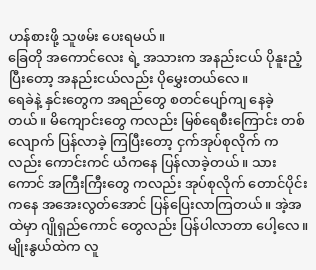ဟန်စားဖို့ သူဖမ်း ပေးရမယ်။
ခြေတို အကောင်လေး ရဲ့ အသားက အနည်းငယ် ပိုနူးညံ့ပြီးတော့ အနည်းငယ်လည်း ပိုမွှေးတယ်လေ။
ရေခဲနဲ့ နှင်းတွေက အရည်တွေ စတင်ပျော်ကျ နေခဲ့တယ်။ မိကျောင်းတွေ ကလည်း မြစ်ရေစီးကြောင်း တစ်လျောက် ပြန်လာခဲ့ ကြပြီးတော့ ငှက်အုပ်စုလိုက် ကလည်း ကောင်းကင် ယံကနေ ပြန်လာခဲ့တယ်။ သားကောင် အကြီးကြီးတွေ ကလည်း အုပ်စုလိုက် တောင်ပိုင်းကနေ အအေးလွတ်အောင် ပြန်ပြေးလာကြတယ်။ အဲ့အထဲမှာ ဂျိုရှည်ကောင် တွေလည်း ပြန်ပါလာတာ ပေါ့လေ။
မျိုးနွယ်ထဲက လူ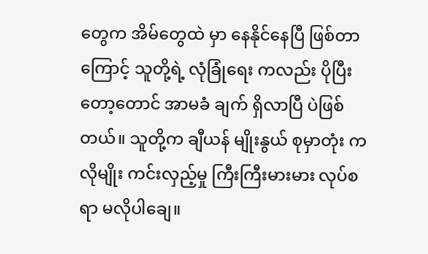တွေက အိမ်တွေထဲ မှာ နေနိုင်နေပြီ ဖြစ်တာကြောင့် သူတို့ရဲ့ လုံခြုံရေး ကလည်း ပိုပြီးတော့တောင် အာမခံ ချက် ရှိလာပြီ ပဲဖြစ်တယ်။ သူတို့က ချီယန် မျိုးနွယ် စုမှာတုံး ကလိုမျိုး ကင်းလှည့်မှု ကြီးကြီးမားမား လုပ်စရာ မလိုပါချေ။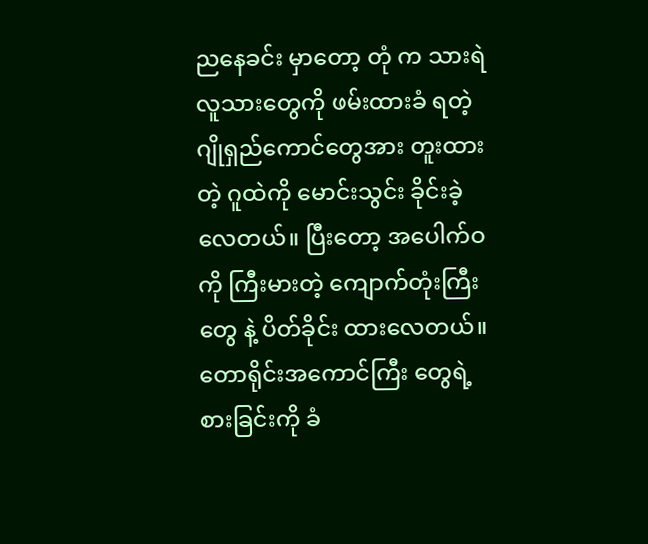ညနေခင်း မှာတော့ တုံ က သားရဲလူသားတွေကို ဖမ်းထားခံ ရတဲ့ ဂျိုရှည်ကောင်တွေအား တူးထားတဲ့ ဂူထဲကို မောင်းသွင်း ခိုင်းခဲ့လေတယ်။ ပြီးတော့ အပေါက်ဝ ကို ကြီးမားတဲ့ ကျောက်တုံးကြီးတွေ နဲ့ ပိတ်ခိုင်း ထားလေတယ်။ တောရိုင်းအကောင်ကြီး တွေရဲ့ စားခြင်းကို ခံ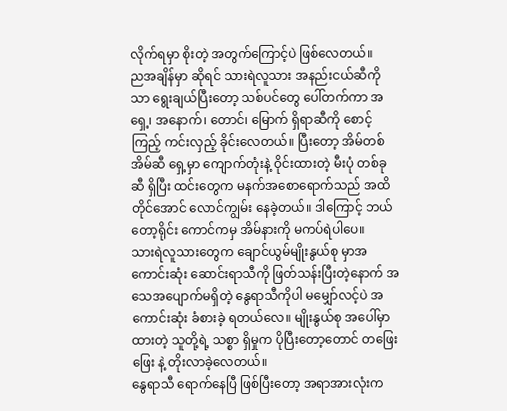လိုက်ရမှာ စိုးတဲ့ အတွက်ကြောင့်ပဲ ဖြစ်လေတယ်။
ညအချိန်မှာ ဆိုရင် သားရဲလူသား အနည်းငယ်ဆီကိုသာ ရွေးချယ်ပြီးတော့ သစ်ပင်တွေ ပေါ်တက်ကာ အရှေ့၊ အနောက်၊ တောင်၊ မြောက် ရှိရာဆီကို စောင့်ကြည့် ကင်းလှည့် ခိုင်းလေတယ်။ ပြီးတော့ အိမ်တစ်အိမ်ဆီ ရှေ့မှာ ကျောက်တုံးနဲ့ ဝိုင်းထားတဲ့ မီးပုံ တစ်ခုဆီ ရှိပြီး ထင်းတွေက မနက်အစောရောက်သည် အထိ တိုင်အောင် လောင်ကျွမ်း နေခဲ့တယ်။ ဒါကြောင့် ဘယ်တော့ရိုင်း ကောင်ကမှ အိမ်နားကို မကပ်ရဲပါပေ။
သားရဲလူသားတွေက ချောင်ယွမ်မျိုးနွယ်စု မှာအကောင်းဆုံး ဆောင်းရာသီကို ဖြတ်သန်းပြီးတဲ့နောက် အသေအပျောက်မရှိတဲ့ နွေရာသီကိုပါ မမျှော်လင့်ပဲ အကောင်းဆုံး ခံစားခဲ့ ရတယ်လေ။ မျိုးနွယ်စု အပေါ်မှာထားတဲ့ သူတို့ရဲ့ သစ္စာ ရှိမှုက ပိုပြီးတော့တောင် တဖြေးဖြေး နဲ့ တိုးလာခဲ့လေတယ်။
နွေရာသီ ရောက်နေပြီ ဖြစ်ပြီးတော့ အရာအားလုံးက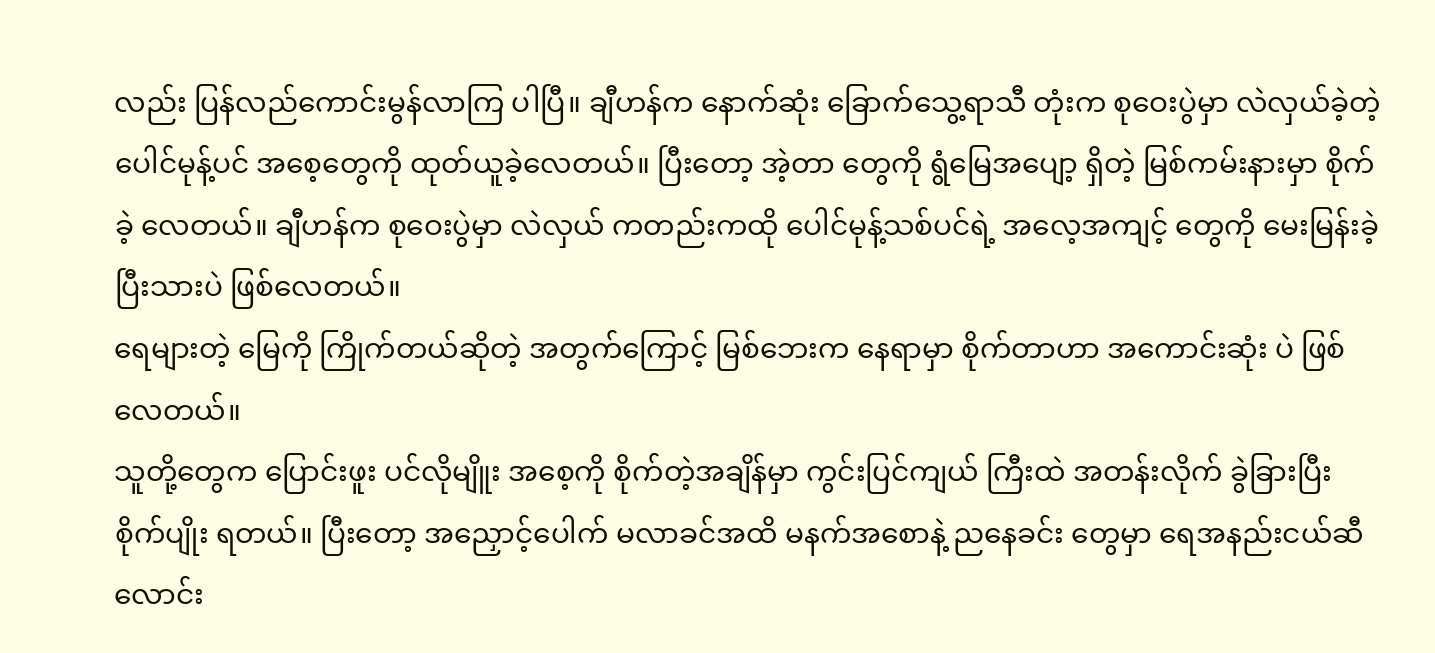လည်း ပြန်လည်ကောင်းမွန်လာကြ ပါပြီ။ ချီဟန်က နောက်ဆုံး ခြောက်သွေ့ရာသီ တုံးက စုဝေးပွဲမှာ လဲလှယ်ခဲ့တဲ့ ပေါင်မုန့်ပင် အစေ့တွေကို ထုတ်ယူခဲ့လေတယ်။ ပြီးတော့ အဲ့တာ တွေကို ရွံမြေအပျော့ ရှိတဲ့ မြစ်ကမ်းနားမှာ စိုက် ခဲ့ လေတယ်။ ချီဟန်က စုဝေးပွဲမှာ လဲလှယ် ကတည်းကထို ပေါင်မုန့်သစ်ပင်ရဲ့ အလေ့အကျင့် တွေကို မေးမြန်းခဲ့ ပြီးသားပဲ ဖြစ်လေတယ်။
ရေများတဲ့ မြေကို ကြိုက်တယ်ဆိုတဲ့ အတွက်ကြောင့် မြစ်ဘေးက နေရာမှာ စိုက်တာဟာ အကောင်းဆုံး ပဲ ဖြစ်လေတယ်။
သူတို့တွေက ပြောင်းဖူး ပင်လိုမျိူး အစေ့ကို စိုက်တဲ့အချိန်မှာ ကွင်းပြင်ကျယ် ကြီးထဲ အတန်းလိုက် ခွဲခြားပြီး စိုက်ပျိုး ရတယ်။ ပြီးတော့ အညှောင့်ပေါက် မလာခင်အထိ မနက်အစောနဲ့ ညနေခင်း တွေမှာ ရေအနည်းငယ်ဆီ လောင်း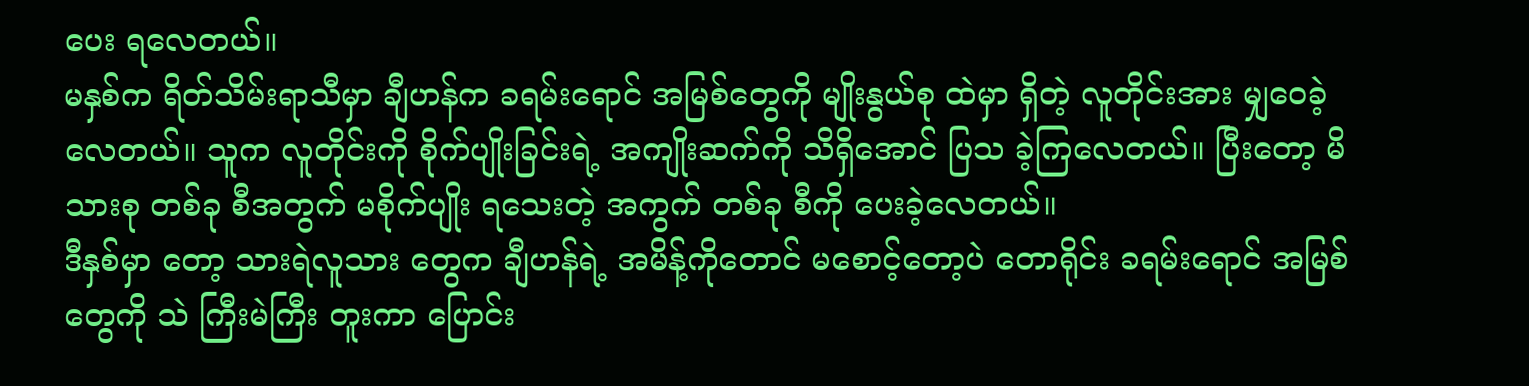ပေး ရလေတယ်။
မနှစ်က ရိတ်သိမ်းရာသီမှာ ချီဟန်က ခရမ်းရောင် အမြစ်တွေကို မျိုးနွယ်စု ထဲမှာ ရှိတဲ့ လူတိုင်းအား မျှဝေခဲ့လေတယ်။ သူက လူတိုင်းကို စိုက်ပျိုးခြင်းရဲ့ အကျိုးဆက်ကို သိရှိအောင် ပြသ ခဲ့ကြလေတယ်။ ပြီးတော့ မိသားစု တစ်ခု စီအတွက် မစိုက်ပျိုး ရသေးတဲ့ အကွက် တစ်ခု စီကို ပေးခဲ့လေတယ်။
ဒီနှစ်မှာ တော့ သားရဲလူသား တွေက ချီဟန်ရဲ့ အမိန့်ကိုတောင် မစောင့်တော့ပဲ တောရိုင်း ခရမ်းရောင် အမြစ်တွေကို သဲ ကြီးမဲကြီး တူးကာ ပြောင်း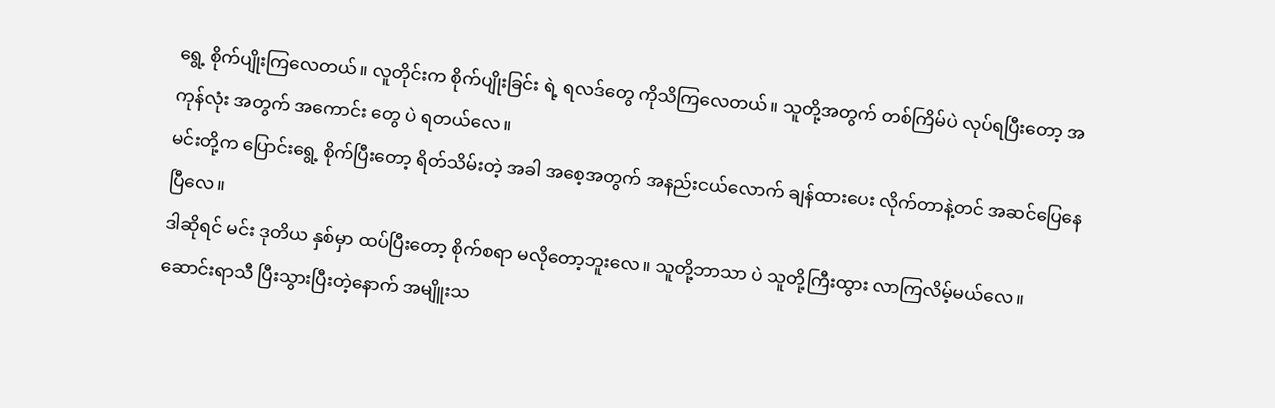ရွေ့ စိုက်ပျိုးကြလေတယ်။ လူတိုင်းက စိုက်ပျိုးခြင်း ရဲ့ ရလဒ်တွေ ကိုသိကြလေတယ်။ သူတို့အတွက် တစ်ကြိမ်ပဲ လုပ်ရပြီးတော့ အကုန်လုံး အတွက် အကောင်း တွေ ပဲ ရတယ်လေ။
မင်းတို့က ပြောင်းရွေ့ စိုက်ပြီးတော့ ရိတ်သိမ်းတဲ့ အခါ အစေ့အတွက် အနည်းငယ်လောက် ချန်ထားပေး လိုက်တာနဲ့တင် အဆင်ပြေနေပြီလေ။
ဒါဆိုရင် မင်း ဒုတိယ နှစ်မှာ ထပ်ပြီးတော့ စိုက်စရာ မလိုတော့ဘူးလေ။ သူတို့ဘာသာ ပဲ သူတို့ကြီးထွား လာကြလိမ့်မယ်လေ။
ဆောင်းရာသီ ပြီးသွားပြီးတဲ့နောက် အမျိူးသ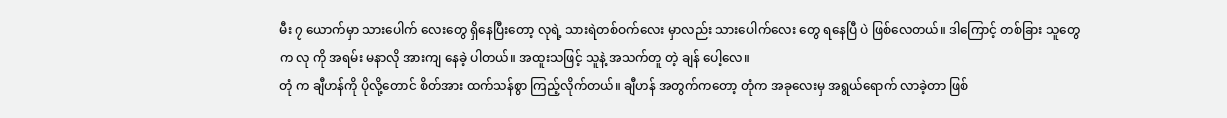မီး ၇ ယောက်မှာ သားပေါက် လေးတွေ ရှိနေပြီးတော့ လုရဲ့ သားရဲတစ်ဝက်လေး မှာလည်း သားပေါက်လေး တွေ ရနေပြီ ပဲ ဖြစ်လေတယ်။ ဒါကြောင့် တစ်ခြား သူတွေက လု ကို အရမ်း မနာလို အားကျ နေခဲ့ ပါတယ်။ အထူးသဖြင့် သူနဲ့ အသက်တူ တဲ့ ချန် ပေါ့လေ။
တုံ က ချီဟန်ကို ပိုလို့တောင် စိတ်အား ထက်သန်စွာ ကြည့်လိုက်တယ်။ ချီဟန် အတွက်ကတော့ တုံက အခုလေးမှ အရွယ်ရောက် လာခဲ့တာ ဖြစ်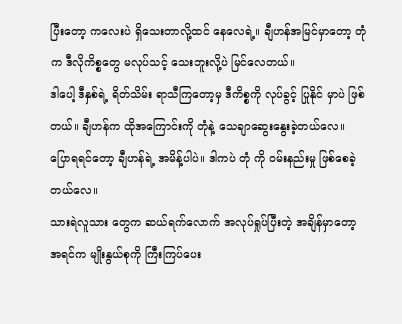ပြီးတော့ ကလေးပဲ ရှိသေးတာလို့ထင် နေလေရဲ့။ ချီဟန်အမြင်မှာတော့ တုံ က ဒီလိုကိစ္စတွေ မလုပ်သင့် သေးဘူးလို့ပဲ မြင်လေတယ်။
ဒါပေါ့ ဒီနှစ်ရဲ့ ရိတ်သိမ်း ရာသီကြတော့မှ ဒီကိစ္စကို လုပ်ခွင့် ပြုနိုင် မှာပဲ ဖြစ်တယ်။ ချီဟန်က ထိုအကြောင်းကို တုံနဲ့ သေချာဆွေးနွေးခဲ့တယ်လေ။ ပြောရရင်တော့ ချီဟန်ရဲ့ အမိန့်ပါပဲ။ ဒါကပဲ တုံ ကို ဝမ်းနည်းမှု ဖြစ်စေခဲ့တယ်လေ။
သားရဲလူသား တွေက ဆယ်ရက်လောက် အလုပ်ရှုပ်ပြီးတဲ့ အချိန်မှာတော့ အရင်က မျိုးနွယ်စုကို ကြီးကြပ်ပေး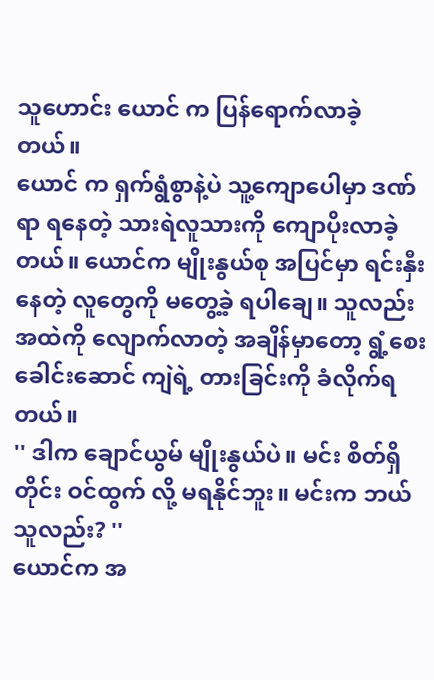သူဟောင်း ယောင် က ပြန်ရောက်လာခဲ့ တယ်။
ယောင် က ရှက်ရွံစွာနဲ့ပဲ သူ့ကျောပေါမှာ ဒဏ်ရာ ရနေတဲ့ သားရဲလူသားကို ကျောပိုးလာခဲ့တယ်။ ယောင်က မျိုးနွယ်စု အပြင်မှာ ရင်းနှီးနေတဲ့ လူတွေကို မတွေ့ခဲ့ ရပါချေ။ သူလည်း အထဲကို လျောက်လာတဲ့ အချိန်မှာတော့ ရွံ့စေး ခေါင်းဆောင် ကျဲရဲ့ တားခြင်းကို ခံလိုက်ရတယ်။
'' ဒါက ချောင်ယွမ် မျိုးနွယ်ပဲ။ မင်း စိတ်ရှိတိုင်း ဝင်ထွက် လို့ မရနိုင်ဘူး။ မင်းက ဘယ်သူလည်း? ''
ယောင်က အ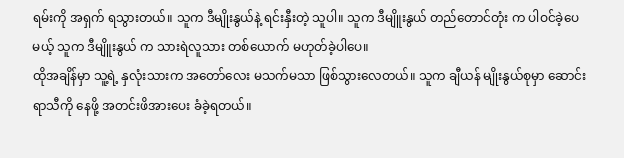ရမ်းကို အရှက် ရသွားတယ်။ သူက ဒီမျိုးနွယ်နဲ့ ရင်းနှီးတဲ့ သူပါ။ သူက ဒီမျိူးနွယ် တည်တောင်တုံး က ပါဝင်ခဲ့ပေမယ့် သူက ဒီမျိူးနွယ် က သားရဲလူသား တစ်ယောက် မဟုတ်ခဲ့ပါပေ။
ထိုအချိန်မှာ သူ့ရဲ့ နှလုံးသားက အတော်လေး မသက်မသာ ဖြစ်သွားလေတယ်။ သူက ချီယန် မျိုးနွယ်စုမှာ ဆောင်းရာသီကို နေဖို့ အတင်းဖိအားပေး ခံခဲ့ရတယ်။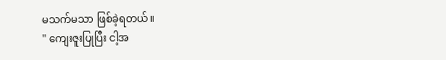မသက်မသာ ဖြစ်ခဲ့ရတယ်။
'' ကျေးဇူးပြုပြီး ငါ့အ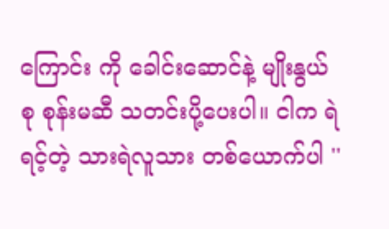ကြောင်း ကို ခေါင်းဆောင်နဲ့ မျိုးနွယ် စု စုန်းမဆီ သတင်းပို့ပေးပါ။ ငါက ရဲရင့်တဲ့ သားရဲလူသား တစ်ယောက်ပါ ''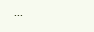...